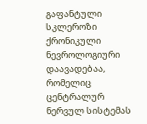გაფანტული სკლეროზი ქრონიკული ნევროლოგიური დაავადებაა, რომელიც ცენტრალურ ნერვულ სისტემას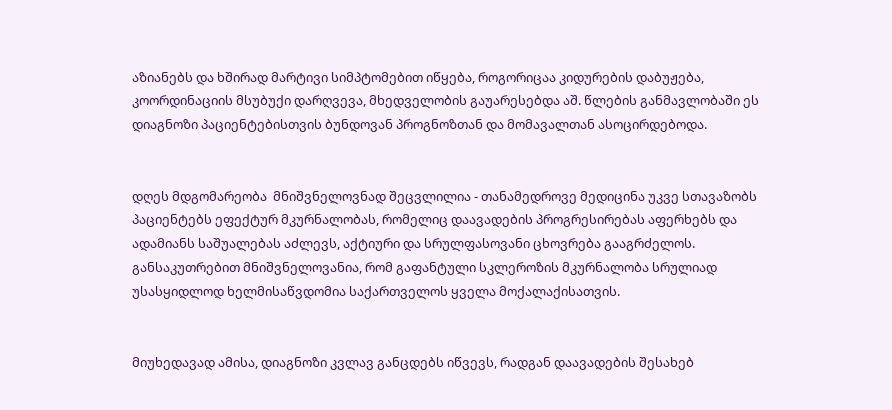აზიანებს და ხშირად მარტივი სიმპტომებით იწყება, როგორიცაა კიდურების დაბუჟება, კოორდინაციის მსუბუქი დარღვევა, მხედველობის გაუარესებდა აშ. წლების განმავლობაში ეს დიაგნოზი პაციენტებისთვის ბუნდოვან პროგნოზთან და მომავალთან ასოცირდებოდა.


დღეს მდგომარეობა  მნიშვნელოვნად შეცვლილია - თანამედროვე მედიცინა უკვე სთავაზობს პაციენტებს ეფექტურ მკურნალობას, რომელიც დაავადების პროგრესირებას აფერხებს და ადამიანს საშუალებას აძლევს, აქტიური და სრულფასოვანი ცხოვრება გააგრძელოს. განსაკუთრებით მნიშვნელოვანია, რომ გაფანტული სკლეროზის მკურნალობა სრულიად უსასყიდლოდ ხელმისაწვდომია საქართველოს ყველა მოქალაქისათვის.


მიუხედავად ამისა, დიაგნოზი კვლავ განცდებს იწვევს, რადგან დაავადების შესახებ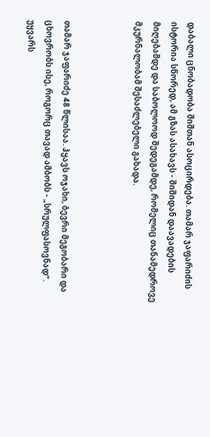დაბალი ცნობადობა შიშთან ასოცირდება. თამარ ჯაფარიძის ისტორია სწორედ, ამ გზას ასახავს - შიშიდან დაავადების მიღებამდე და საბოლოოდ შედეგამდე, რომელიც თანამედროვე მკურნალობამ შესაძლებელი გახადა.



თამარ ჯაფარიძე 48 წლისაა. ჰყავს ოჯახი, ბევრი მეგობარი და ცხოვრობს ისე, როგორც თავად ამბობს - „სრულფასოვნად“. უყვარს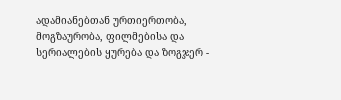ადამიანებთან ურთიერთობა, მოგზაურობა, ფილმებისა და სერიალების ყურება და ზოგჯერ -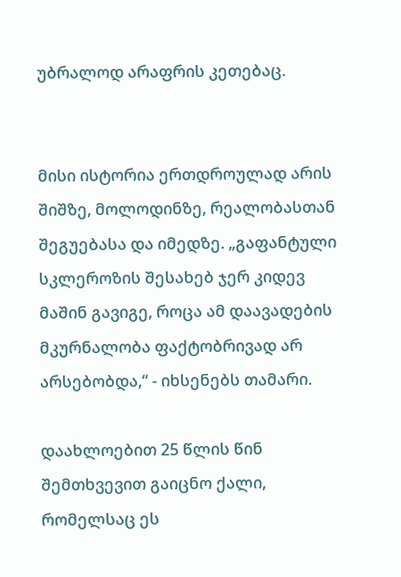უბრალოდ არაფრის კეთებაც.


მისი ისტორია ერთდროულად არის შიშზე, მოლოდინზე, რეალობასთან შეგუებასა და იმედზე. „გაფანტული სკლეროზის შესახებ ჯერ კიდევ მაშინ გავიგე, როცა ამ დაავადების მკურნალობა ფაქტობრივად არ არსებობდა,“ - იხსენებს თამარი.

დაახლოებით 25 წლის წინ შემთხვევით გაიცნო ქალი, რომელსაც ეს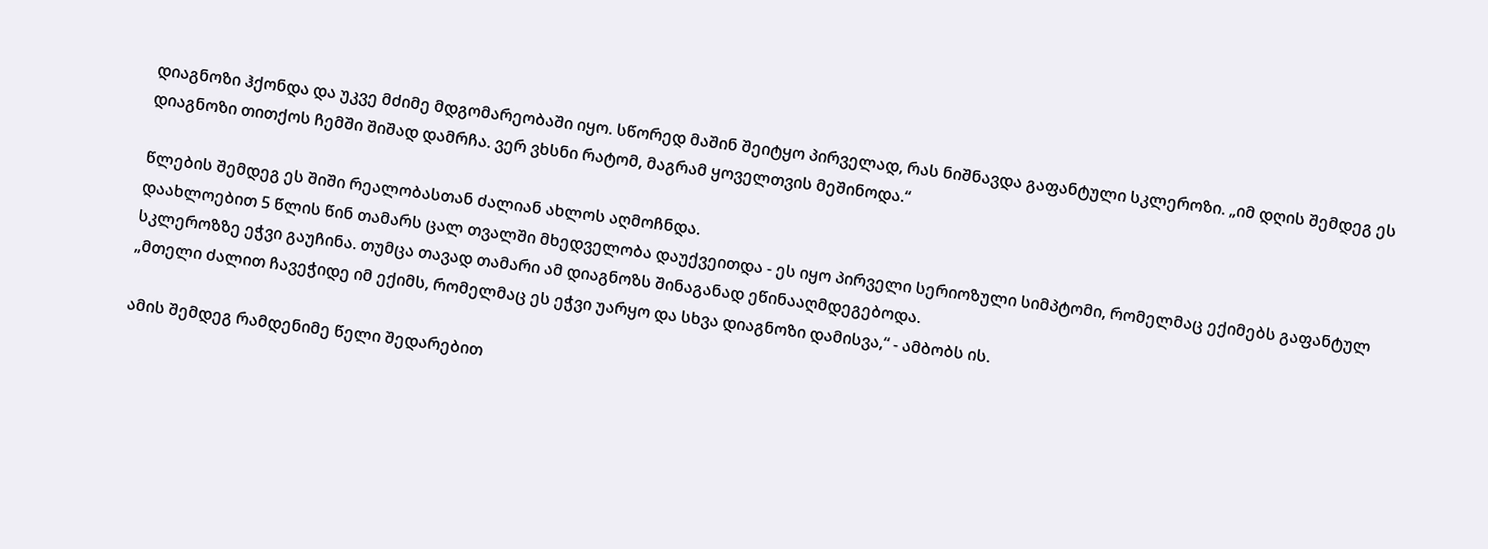დიაგნოზი ჰქონდა და უკვე მძიმე მდგომარეობაში იყო. სწორედ მაშინ შეიტყო პირველად, რას ნიშნავდა გაფანტული სკლეროზი. „იმ დღის შემდეგ ეს დიაგნოზი თითქოს ჩემში შიშად დამრჩა. ვერ ვხსნი რატომ, მაგრამ ყოველთვის მეშინოდა.“

წლების შემდეგ ეს შიში რეალობასთან ძალიან ახლოს აღმოჩნდა.
დაახლოებით 5 წლის წინ თამარს ცალ თვალში მხედველობა დაუქვეითდა - ეს იყო პირველი სერიოზული სიმპტომი, რომელმაც ექიმებს გაფანტულ სკლეროზზე ეჭვი გაუჩინა. თუმცა თავად თამარი ამ დიაგნოზს შინაგანად ეწინააღმდეგებოდა.
„მთელი ძალით ჩავეჭიდე იმ ექიმს, რომელმაც ეს ეჭვი უარყო და სხვა დიაგნოზი დამისვა,“ - ამბობს ის.

ამის შემდეგ რამდენიმე წელი შედარებით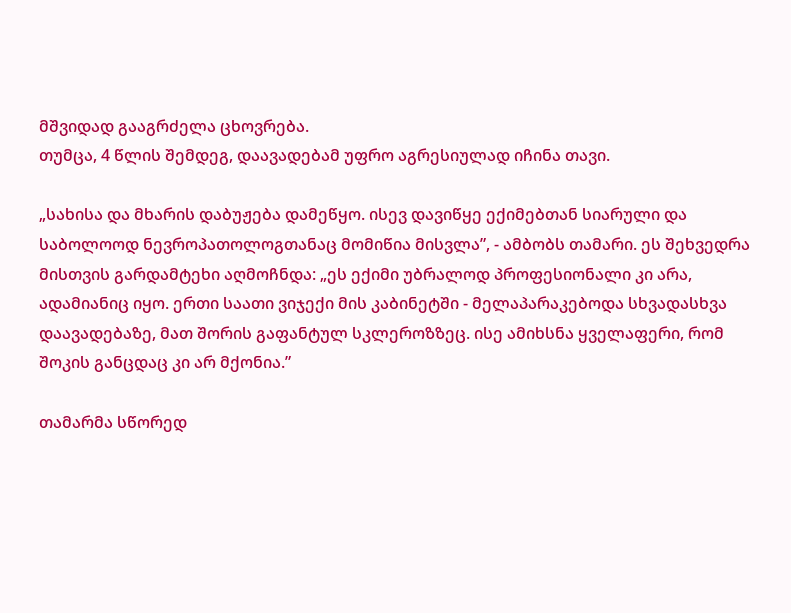მშვიდად გააგრძელა ცხოვრება.
თუმცა, 4 წლის შემდეგ, დაავადებამ უფრო აგრესიულად იჩინა თავი.

„სახისა და მხარის დაბუჟება დამეწყო. ისევ დავიწყე ექიმებთან სიარული და საბოლოოდ ნევროპათოლოგთანაც მომიწია მისვლა”, - ამბობს თამარი. ეს შეხვედრა მისთვის გარდამტეხი აღმოჩნდა: „ეს ექიმი უბრალოდ პროფესიონალი კი არა, ადამიანიც იყო. ერთი საათი ვიჯექი მის კაბინეტში - მელაპარაკებოდა სხვადასხვა დაავადებაზე, მათ შორის გაფანტულ სკლეროზზეც. ისე ამიხსნა ყველაფერი, რომ შოკის განცდაც კი არ მქონია.”

თამარმა სწორედ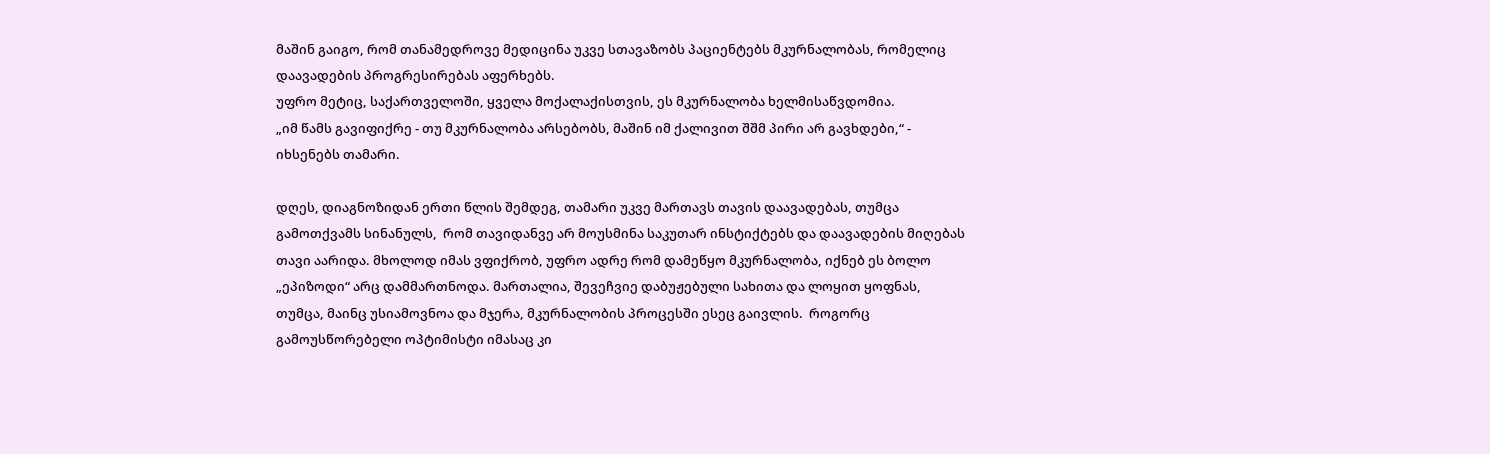მაშინ გაიგო, რომ თანამედროვე მედიცინა უკვე სთავაზობს პაციენტებს მკურნალობას, რომელიც დაავადების პროგრესირებას აფერხებს.
უფრო მეტიც, საქართველოში, ყველა მოქალაქისთვის, ეს მკურნალობა ხელმისაწვდომია.
„იმ წამს გავიფიქრე - თუ მკურნალობა არსებობს, მაშინ იმ ქალივით შშმ პირი არ გავხდები,“ - იხსენებს თამარი.

დღეს, დიაგნოზიდან ერთი წლის შემდეგ, თამარი უკვე მართავს თავის დაავადებას, თუმცა გამოთქვამს სინანულს,  რომ თავიდანვე არ მოუსმინა საკუთარ ინსტიქტებს და დაავადების მიღებას თავი აარიდა. მხოლოდ იმას ვფიქრობ, უფრო ადრე რომ დამეწყო მკურნალობა, იქნებ ეს ბოლო „ეპიზოდი“ არც დამმართნოდა. მართალია, შევეჩვიე დაბუჟებული სახითა და ლოყით ყოფნას, თუმცა, მაინც უსიამოვნოა და მჯერა, მკურნალობის პროცესში ესეც გაივლის.  როგორც გამოუსწორებელი ოპტიმისტი იმასაც კი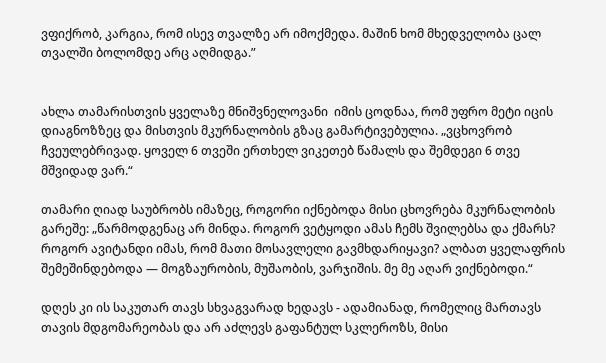ვფიქრობ, კარგია, რომ ისევ თვალზე არ იმოქმედა. მაშინ ხომ მხედველობა ცალ თვალში ბოლომდე არც აღმიდგა.”


ახლა თამარისთვის ყველაზე მნიშვნელოვანი  იმის ცოდნაა, რომ უფრო მეტი იცის დიაგნოზზეც და მისთვის მკურნალობის გზაც გამარტივებულია. „ვცხოვრობ ჩვეულებრივად. ყოველ 6 თვეში ერთხელ ვიკეთებ წამალს და შემდეგი 6 თვე მშვიდად ვარ.“

თამარი ღიად საუბრობს იმაზეც, როგორი იქნებოდა მისი ცხოვრება მკურნალობის გარეშე: „წარმოდგენაც არ მინდა. როგორ ვეტყოდი ამას ჩემს შვილებსა და ქმარს? როგორ ავიტანდი იმას, რომ მათი მოსავლელი გავმხდარიყავი? ალბათ ყველაფრის შემეშინდებოდა — მოგზაურობის, მუშაობის, ვარჯიშის. მე მე აღარ ვიქნებოდი.“

დღეს კი ის საკუთარ თავს სხვაგვარად ხედავს - ადამიანად, რომელიც მართავს თავის მდგომარეობას და არ აძლევს გაფანტულ სკლეროზს, მისი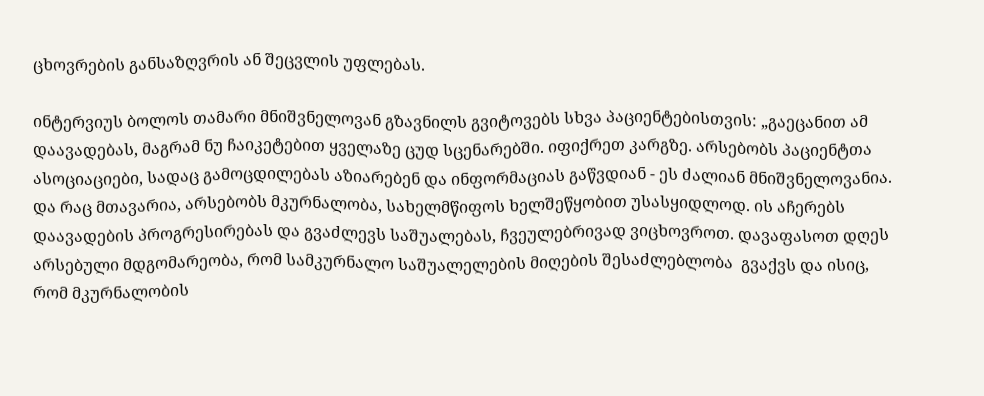ცხოვრების განსაზღვრის ან შეცვლის უფლებას.

ინტერვიუს ბოლოს თამარი მნიშვნელოვან გზავნილს გვიტოვებს სხვა პაციენტებისთვის: „გაეცანით ამ დაავადებას, მაგრამ ნუ ჩაიკეტებით ყველაზე ცუდ სცენარებში. იფიქრეთ კარგზე. არსებობს პაციენტთა ასოციაციები, სადაც გამოცდილებას აზიარებენ და ინფორმაციას გაწვდიან - ეს ძალიან მნიშვნელოვანია. და რაც მთავარია, არსებობს მკურნალობა, სახელმწიფოს ხელშეწყობით უსასყიდლოდ. ის აჩერებს დაავადების პროგრესირებას და გვაძლევს საშუალებას, ჩვეულებრივად ვიცხოვროთ. დავაფასოთ დღეს არსებული მდგომარეობა, რომ სამკურნალო საშუალელების მიღების შესაძლებლობა  გვაქვს და ისიც, რომ მკურნალობის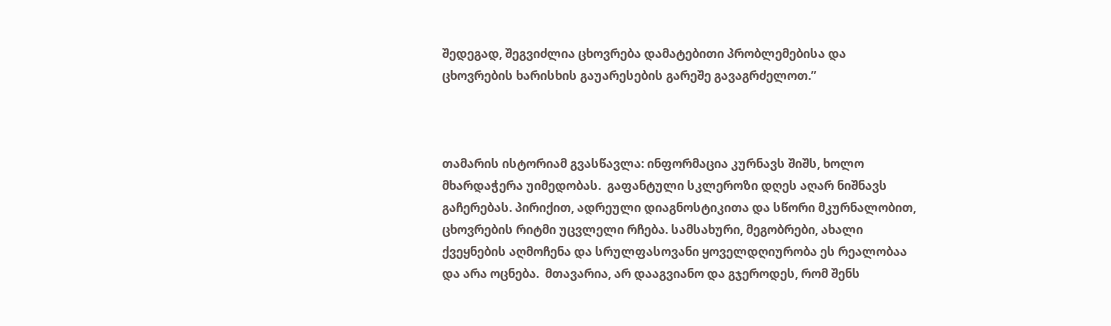შედეგად, შეგვიძლია ცხოვრება დამატებითი პრობლემებისა და ცხოვრების ხარისხის გაუარესების გარეშე გავაგრძელოთ.”



თამარის ისტორიამ გვასწავლა: ინფორმაცია კურნავს შიშს, ხოლო მხარდაჭერა უიმედობას.  გაფანტული სკლეროზი დღეს აღარ ნიშნავს გაჩერებას. პირიქით, ადრეული დიაგნოსტიკითა და სწორი მკურნალობით, ცხოვრების რიტმი უცვლელი რჩება. სამსახური, მეგობრები, ახალი ქვეყნების აღმოჩენა და სრულფასოვანი ყოველდღიურობა ეს რეალობაა და არა ოცნება.  მთავარია, არ დააგვიანო და გჯეროდეს, რომ შენს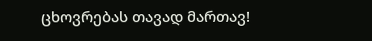ცხოვრებას თავად მართავ!